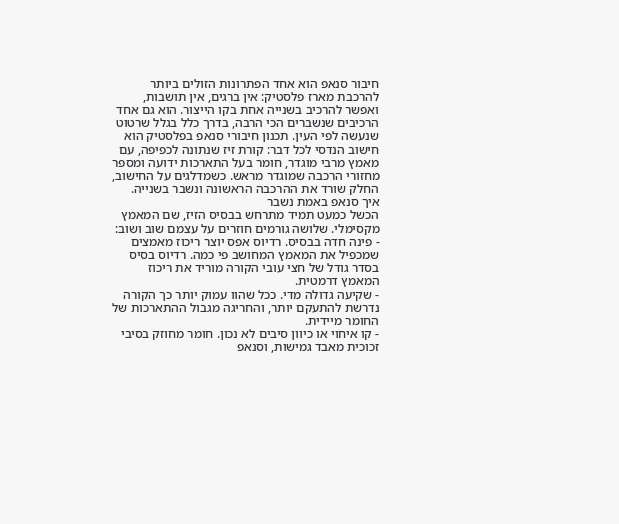חיבור סנאפ הוא אחד הפתרונות הזולים ביותר להרכבת מארז פלסטיק: אין ברגים, אין תושבות, ואפשר להרכיב בשנייה אחת בקו הייצור. הוא גם אחד הרכיבים שנשברים הכי הרבה, בדרך כלל בגלל שרטוט שנעשה לפי העין. תכנון חיבורי סנאפ בפלסטיק הוא חישוב הנדסי לכל דבר: קורת זיז שנתונה לכפיפה, עם מאמץ מרבי מוגדר, חומר בעל התארכות ידועה ומספר מחזורי הרכבה שמוגדר מראש. כשמדלגים על החישוב, החלק שורד את ההרכבה הראשונה ונשבר בשנייה.
איך סנאפ באמת נשבר
הכשל כמעט תמיד מתרחש בבסיס הזיז, שם המאמץ מקסימלי. שלושה גורמים חוזרים על עצמם שוב ושוב:
- פינה חדה בבסיס. רדיוס אפס יוצר ריכוז מאמצים שמכפיל את המאמץ המחושב פי כמה. רדיוס בסיס בסדר גודל של חצי עובי הקורה מוריד את ריכוז המאמץ דרמטית.
- שקיעה גדולה מדי. ככל שהוו עמוק יותר כך הקורה נדרשת להתעקם יותר, והחריגה מגבול ההתארכות של החומר מיידית.
- קו איחוי או כיוון סיבים לא נכון. חומר מחוזק בסיבי זכוכית מאבד גמישות, וסנאפ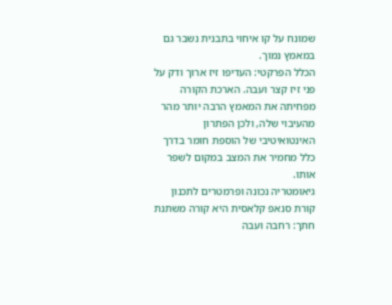שמונח על קו איחוי בתבנית נשבר גם במאמץ נמוך.
הכלל הפרקטי: העדיפו זיז ארוך ודק על פני זיז קצר ועבה. הארכת הקורה מפחיתה את המאמץ הרבה יותר מהר מהעיבוי שלה, ולכן הפתרון האינטואיטיבי של הוספת חומר בדרך כלל מחמיר את המצב במקום לשפר אותו.
גיאומטריה נכונה ופרמטרים לתכנון
קורת סנאפ קלאסית היא קורה משתנת חתך: רחבה ועבה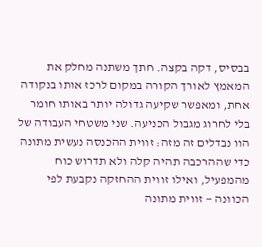בבסיס, דקה בקצה. חתך משתנה מחלק את המאמץ לאורך הקורה במקום לרכז אותו בנקודה אחת, ומאפשר שקיעה גדולה יותר באותו חומר בלי לחרוג מגבול הכניעה. שני משטחי העבודה של הוו נבדלים זה מזה: זווית ההכנסה נעשית מתונה כדי שההרכבה תהיה קלה ולא תדרוש כוח מהמפעיל, ואילו זווית ההחזקה נקבעת לפי הכוונה — זווית מתונה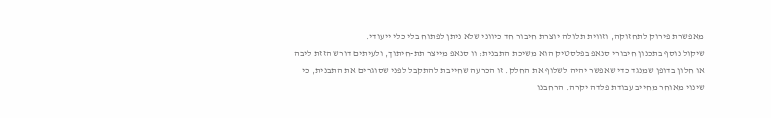מאפשרת פירוק לתחזוקה, וזווית תלולה יוצרת חיבור חד כיווני שלא ניתן לפתוח בלי כלי ייעודי.
שיקול נוסף בתכנון חיבורי סנאפ בפלסטיק הוא משיכת התבנית: וו סנאפ מייצר תת-חיתוך, ולעיתים דורש הזזת ליבה או חלון בדופן שמנגד כדי שאפשר יהיה לשלוף את החלק. זו הכרעה שחייבת להתקבל לפני שסוגרים את התבנית, כי שינוי מאוחר מחייב עבודת פלדה יקרה. הרחבנו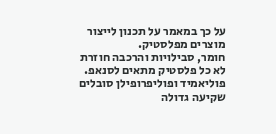על כך במאמר על תכנון לייצור מוצרים מפלסטיק.
חומר, סבילויות והרכבה חוזרת
לא כל פלסטיק מתאים לסנאפ. פוליאמיד ופוליפרופילן סובלים שקיעה גדולה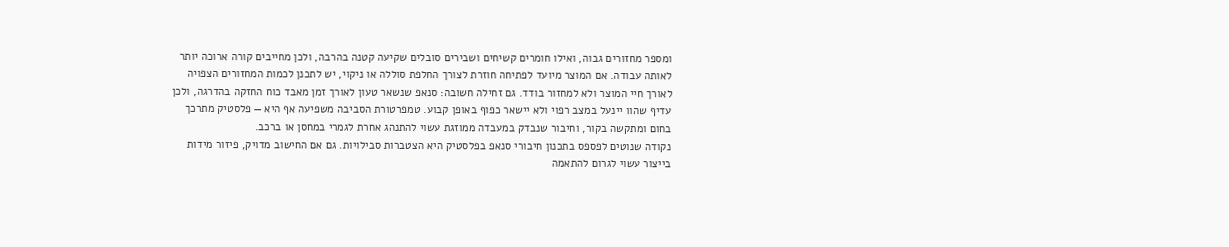ומספר מחזורים גבוה, ואילו חומרים קשיחים ושבירים סובלים שקיעה קטנה בהרבה, ולכן מחייבים קורה ארוכה יותר לאותה עבודה. אם המוצר מיועד לפתיחה חוזרת לצורך החלפת סוללה או ניקוי, יש לתכנן לכמות המחזורים הצפויה לאורך חיי המוצר ולא למחזור בודד. גם זחילה חשובה: סנאפ שנשאר טעון לאורך זמן מאבד כוח החזקה בהדרגה, ולכן עדיף שהוו יינעל במצב רפוי ולא יישאר כפוף באופן קבוע. טמפרטורת הסביבה משפיעה אף היא — פלסטיק מתרכך בחום ומתקשה בקור, וחיבור שנבדק במעבדה ממוזגת עשוי להתנהג אחרת לגמרי במחסן או ברכב.
נקודה שנוטים לפספס בתכנון חיבורי סנאפ בפלסטיק היא הצטברות סבילויות. גם אם החישוב מדויק, פיזור מידות בייצור עשוי לגרום להתאמה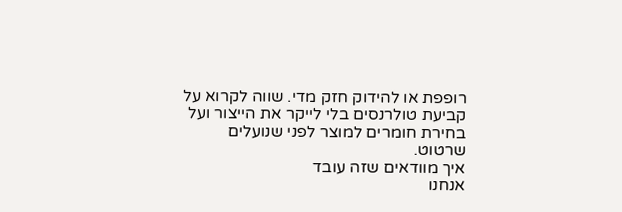רופפת או להידוק חזק מדי. שווה לקרוא על קביעת טולרנסים בלי לייקר את הייצור ועל בחירת חומרים למוצר לפני שנועלים שרטוט.
איך מוודאים שזה עובד
אנחנו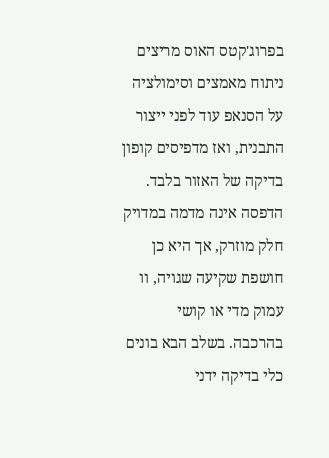בפרוג'קטס האוס מריצים ניתוח מאמצים וסימולציה על הסנאפ עוד לפני ייצור התבנית, ואז מדפיסים קופון בדיקה של האזור בלבד. הדפסה אינה מדמה במדויק חלק מוזרק, אך היא כן חושפת שקיעה שגויה, וו עמוק מדי או קושי בהרכבה. בשלב הבא בונים כלי בדיקה ידני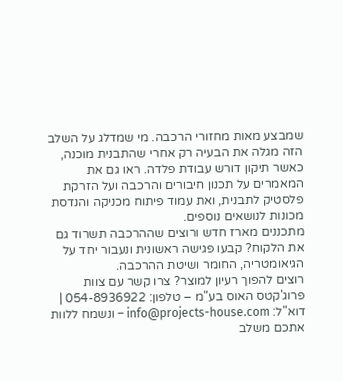שמבצע מאות מחזורי הרכבה. מי שמדלג על השלב הזה מגלה את הבעיה רק אחרי שהתבנית מוכנה, כאשר תיקון דורש עבודת פלדה. ראו גם את המאמרים על תכנון חיבורים והרכבה ועל הזרקת פלסטיק לתבנית, ואת עמוד פיתוח מכניקה והנדסת מכונות לנושאים נוספים.
מתכננים מארז חדש ורוצים שההרכבה תשרוד גם את הלקוח? קבעו פגישה ראשונית ונעבור יחד על הגיאומטריה, החומר ושיטת ההרכבה.
רוצים להפוך רעיון למוצר? צרו קשר עם צוות פרוג'קטס האוס בע"מ – טלפון: 054-8936922 | דוא"ל: info@projects-house.com – ונשמח ללוות אתכם משלב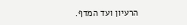הרעיון ועד המדף.